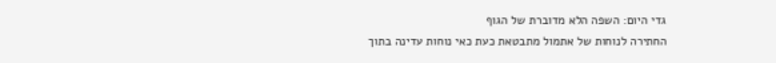גדי היום: השפה הלא מדוברת של הגוף
החתירה לנוחות של אתמול מתבטאת כעת כאי נוחות עדינה בתוך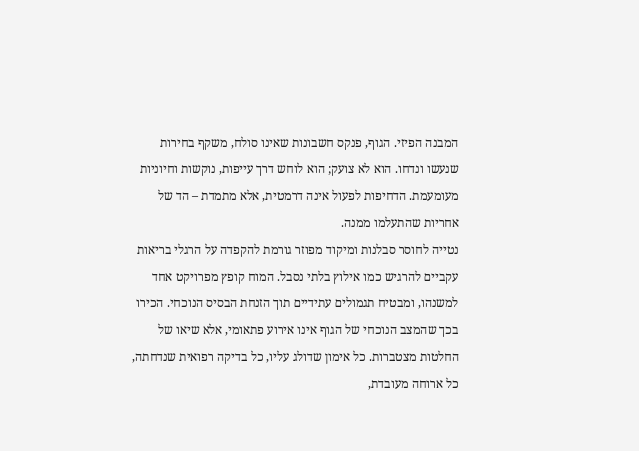המבנה הפיזי. הגוף, פנקס חשבונות שאינו סולח, משקף בחירות שנעשו ונדחו. הוא לא צועק; הוא לוחש דרך עייפות, נוקשות וחיוניות מעומעמת. הדחיפות לפעול אינה דרמטית, אלא מתמדת – הד של אחריות שהתעלמו ממנה.
נטייה לחוסר סבלנות ומיקוד מפוזר גורמת להקפדה על הרגלי בריאות עקביים להרגיש כמו אילוץ בלתי נסבל. המוח קופץ מפרויקט אחד למשנהו, ומבטיח תגמולים עתידיים תוך הזנחת הבסיס הנוכחי. הכירו בכך שהמצב הנוכחי של הגוף אינו אירוע פתאומי, אלא שיאו של החלטות מצטברות. כל אימון שדולג עליו, כל בדיקה רפואית שנדחתה, כל ארוחה מעובדת,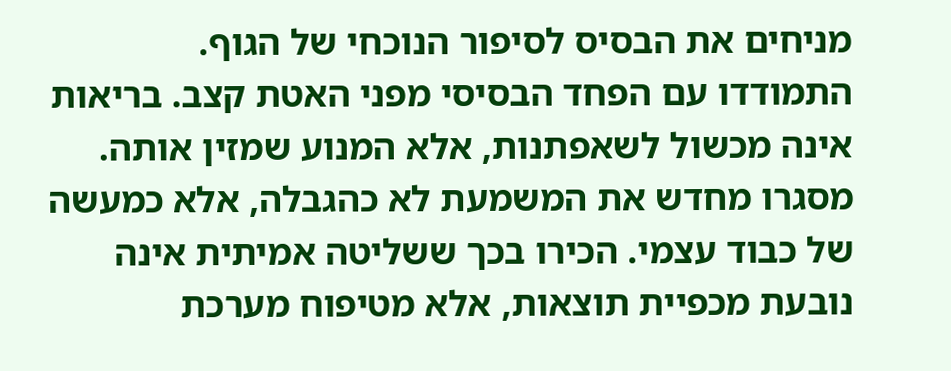מניחים את הבסיס לסיפור הנוכחי של הגוף.
התמודדו עם הפחד הבסיסי מפני האטת קצב. בריאות אינה מכשול לשאפתנות, אלא המנוע שמזין אותה. מסגרו מחדש את המשמעת לא כהגבלה, אלא כמעשה של כבוד עצמי. הכירו בכך ששליטה אמיתית אינה נובעת מכפיית תוצאות, אלא מטיפוח מערכת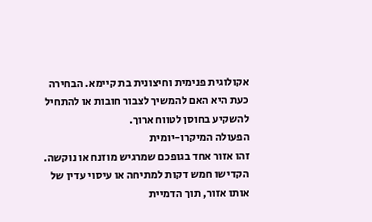אקולוגית פנימית וחיצונית בת קיימא. הבחירה כעת היא האם להמשיך לצבור חובות או להתחיל להשקיע בחוסן לטווח ארוך.
הפעולה המיקרו-יומית
זהו אזור אחד בגופכם שמרגיש מוזנח או נוקשה. הקדישו חמש דקות למתיחה או עיסוי עדין של אותו אזור, תוך הדמיית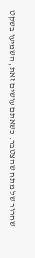שחרור של מתח שהצטבר. כשאתם עושים זאת, השמיעו בשקט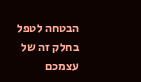הבטחה לטפל בחלק זה של עצמכם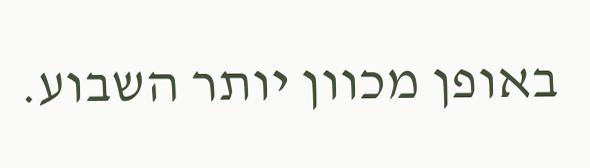באופן מכוון יותר השבוע.